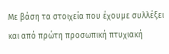Με βάση τα στοιχεία που έχουμε συλλέξει και από πρώτη προσωπική πτυχιακή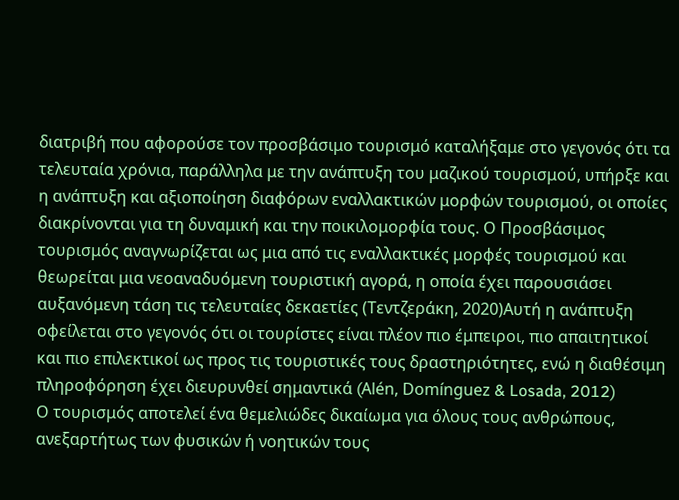διατριβή που αφορούσε τον προσβάσιμο τουρισμό καταλήξαμε στο γεγονός ότι τα τελευταία χρόνια, παράλληλα με την ανάπτυξη του μαζικού τουρισμού, υπήρξε και η ανάπτυξη και αξιοποίηση διαφόρων εναλλακτικών μορφών τουρισμού, οι οποίες διακρίνονται για τη δυναμική και την ποικιλομορφία τους. Ο Προσβάσιμος τουρισμός αναγνωρίζεται ως μια από τις εναλλακτικές μορφές τουρισμού και θεωρείται μια νεοαναδυόμενη τουριστική αγορά, η οποία έχει παρουσιάσει αυξανόμενη τάση τις τελευταίες δεκαετίες (Τεντζεράκη, 2020)Αυτή η ανάπτυξη οφείλεται στο γεγονός ότι οι τουρίστες είναι πλέον πιο έμπειροι, πιο απαιτητικοί και πιο επιλεκτικοί ως προς τις τουριστικές τους δραστηριότητες, ενώ η διαθέσιμη πληροφόρηση έχει διευρυνθεί σημαντικά (Alén, Domínguez & Losada, 2012)
Ο τουρισμός αποτελεί ένα θεμελιώδες δικαίωμα για όλους τους ανθρώπους, ανεξαρτήτως των φυσικών ή νοητικών τους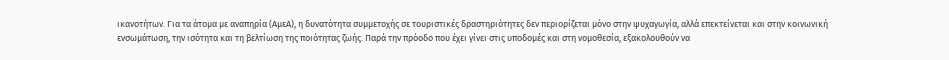ικανοτήτων. Για τα άτομα με αναπηρία (ΑμεΑ), η δυνατότητα συμμετοχής σε τουριστικές δραστηριότητες δεν περιορίζεται μόνο στην ψυχαγωγία, αλλά επεκτείνεται και στην κοινωνική ενσωμάτωση, την ισότητα και τη βελτίωση της ποιότητας ζωής. Παρά την πρόοδο που έχει γίνει στις υποδομές και στη νομοθεσία, εξακολουθούν να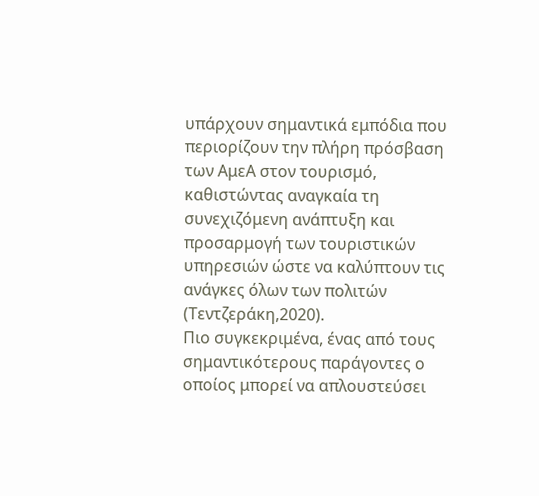υπάρχουν σημαντικά εμπόδια που περιορίζουν την πλήρη πρόσβαση των ΑμεΑ στον τουρισμό, καθιστώντας αναγκαία τη συνεχιζόμενη ανάπτυξη και προσαρμογή των τουριστικών υπηρεσιών ώστε να καλύπτουν τις ανάγκες όλων των πολιτών (Τεντζεράκη,2020).
Πιο συγκεκριμένα, ένας από τους σημαντικότερους παράγοντες ο οποίος μπορεί να απλουστεύσει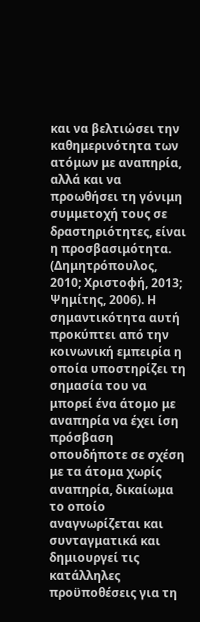και να βελτιώσει την καθημερινότητα των ατόμων με αναπηρία, αλλά και να προωθήσει τη γόνιμη συμμετοχή τους σε δραστηριότητες, είναι η προσβασιμότητα. (Δημητρόπουλος, 2010; Χριστοφή, 2013; Ψημίτης, 2006). Η σημαντικότητα αυτή προκύπτει από την κοινωνική εμπειρία η οποία υποστηρίζει τη σημασία του να μπορεί ένα άτομο με αναπηρία να έχει ίση πρόσβαση οπουδήποτε σε σχέση με τα άτομα χωρίς αναπηρία, δικαίωμα το οποίο αναγνωρίζεται και συνταγματικά και δημιουργεί τις κατάλληλες προϋποθέσεις για τη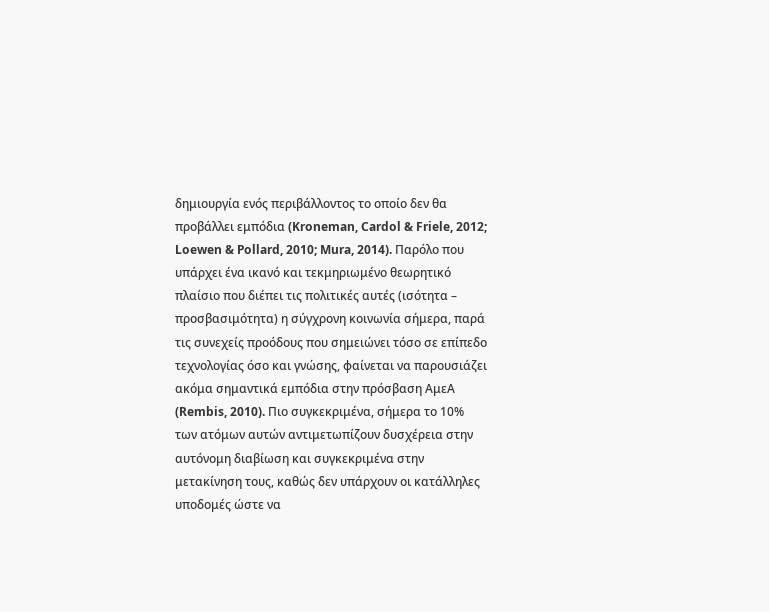δημιουργία ενός περιβάλλοντος το οποίο δεν θα προβάλλει εμπόδια (Kroneman, Cardol & Friele, 2012; Loewen & Pollard, 2010; Mura, 2014). Παρόλο που υπάρχει ένα ικανό και τεκμηριωμένο θεωρητικό πλαίσιο που διέπει τις πολιτικές αυτές (ισότητα – προσβασιμότητα) η σύγχρονη κοινωνία σήμερα, παρά τις συνεχείς προόδους που σημειώνει τόσο σε επίπεδο τεχνολογίας όσο και γνώσης, φαίνεται να παρουσιάζει ακόμα σημαντικά εμπόδια στην πρόσβαση ΑμεΑ (Rembis, 2010). Πιο συγκεκριμένα, σήμερα το 10% των ατόμων αυτών αντιμετωπίζουν δυσχέρεια στην αυτόνομη διαβίωση και συγκεκριμένα στην μετακίνηση τους, καθώς δεν υπάρχουν οι κατάλληλες υποδομές ώστε να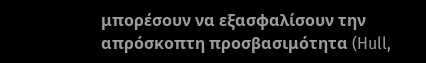μπορέσουν να εξασφαλίσουν την απρόσκοπτη προσβασιμότητα (Hull,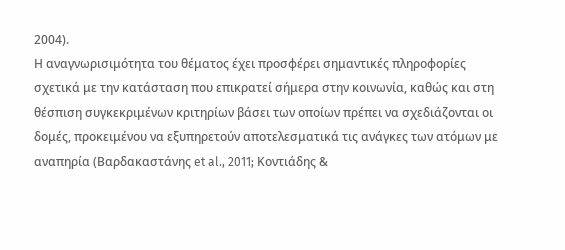2004).
Η αναγνωρισιμότητα του θέματος έχει προσφέρει σημαντικές πληροφορίες σχετικά με την κατάσταση που επικρατεί σήμερα στην κοινωνία, καθώς και στη θέσπιση συγκεκριμένων κριτηρίων βάσει των οποίων πρέπει να σχεδιάζονται οι δομές, προκειμένου να εξυπηρετούν αποτελεσματικά τις ανάγκες των ατόμων με αναπηρία (Βαρδακαστάνης et al., 2011; Κοντιάδης &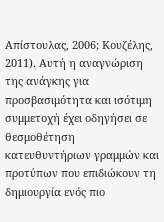Απίστουλας, 2006; Κουζέλης, 2011). Αυτή η αναγνώριση της ανάγκης για προσβασιμότητα και ισότιμη συμμετοχή έχει οδηγήσει σε θεσμοθέτηση κατευθυντήριων γραμμών και προτύπων που επιδιώκουν τη δημιουργία ενός πιο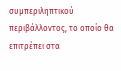συμπεριληπτικού περιβάλλοντος, το οποίο θα επιτρέπει στα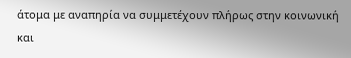άτομα με αναπηρία να συμμετέχουν πλήρως στην κοινωνική και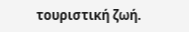τουριστική ζωή.